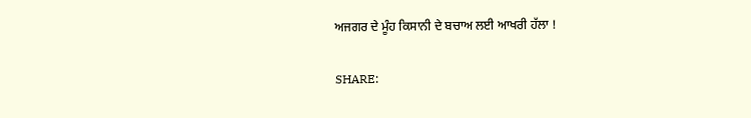ਅਜਗਰ ਦੇ ਮੂੰਹ ਕਿਸਾਨੀ ਦੇ ਬਚਾਅ ਲਈ ਆਖਰੀ ਹੱਲਾ !

SHARE: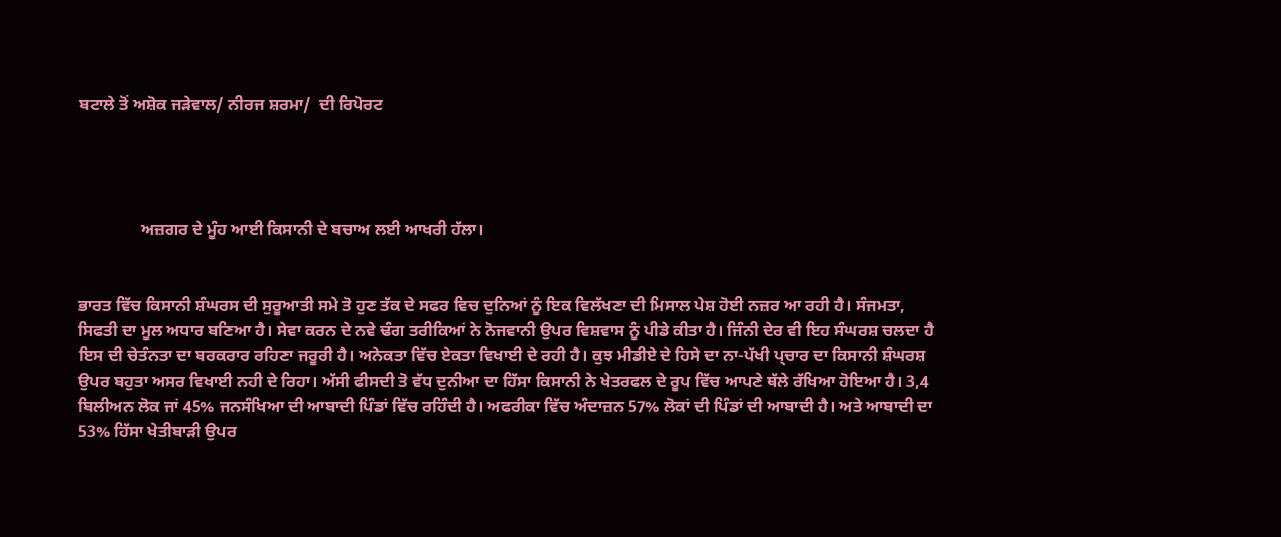ਬਟਾਲੇ ਤੋਂ ਅਸ਼ੋਕ ਜੜੇਵਾਲ/ ਨੀਰਜ ਸ਼ਰਮਾ/  ਦੀ ਰਿਪੋਰਟ




               ਅਜ਼ਗਰ ਦੇ ਮੂੰਹ ਆਈ ਕਿਸਾਨੀ ਦੇ ਬਚਾਅ ਲਈ ਆਖਰੀ ਹੱਲਾ।


ਭਾਰਤ ਵਿੱਚ ਕਿਸਾਨੀ ਸ਼ੰਘਰਸ ਦੀ ਸੁਰੂਆਤੀ ਸਮੇ ਤੋ ਹੁਣ ਤੱਕ ਦੇ ਸਫਰ ਵਿਚ ਦੁਨਿਆਂ ਨੂੰ ਇਕ ਵਿਲੱਖਣਾ ਦੀ ਮਿਸਾਲ ਪੇਸ਼ ਹੋਈ ਨਜ਼ਰ ਆ ਰਹੀ ਹੈ। ਸੰਜਮਤਾ, ਸਿਫਤੀ ਦਾ ਮੂਲ ਅਧਾਰ ਬਣਿਆ ਹੈ। ਸੇਵਾ ਕਰਨ ਦੇ ਨਵੇ ਢੰਗ ਤਰੀਕਿਆਂ ਨੇ ਨੋਜਵਾਨੀ ਉਪਰ ਵਿਸ਼ਵਾਸ ਨੂੰ ਪੀਡੇ ਕੀਤਾ ਹੈ। ਜਿੰਨੀ ਦੇਰ ਵੀ ਇਹ ਸੰਘਰਸ਼ ਚਲਦਾ ਹੈ ਇਸ ਦੀ ਚੇਤੰਨਤਾ ਦਾ ਬਰਕਰਾਰ ਰਹਿਣਾ ਜਰੂਰੀ ਹੈ। ਅਨੇਕਤਾ ਵਿੱਚ ਏਕਤਾ ਵਿਖਾਈ ਦੇ ਰਹੀ ਹੈ। ਕੁਝ ਮੀਡੀਏ ਦੇ ਹਿਸੇ ਦਾ ਨਾ-ਪੱਖੀ ਪ੍ਚਾਰ ਦਾ ਕਿਸਾਨੀ ਸ਼ੰਘਰਸ਼ ਉਪਰ ਬਹੁਤਾ ਅਸਰ ਵਿਖਾਈ ਨਹੀ ਦੇ ਰਿਹਾ। ਅੱਸੀ ਫੀਸਦੀ ਤੋ ਵੱਧ ਦੁਨੀਆ ਦਾ ਹਿੱਸਾ ਕਿਸਾਨੀ ਨੇ ਖੇਤਰਫਲ ਦੇ ਰੂਪ ਵਿੱਚ ਆਪਣੇ ਥੱਲੇ ਰੱਖਿਆ ਹੋਇਆ ਹੈ। 3,4 ਬਿਲੀਅਨ ਲੋਕ ਜਾਂ 45% ਜਨਸੰਖਿਆ ਦੀ ਆਬਾਦੀ ਪਿੰਡਾਂ ਵਿੱਚ ਰਹਿੰਦੀ ਹੈ। ਅਫਰੀਕਾ ਵਿੱਚ ਅੰਦਾਜ਼ਨ 57% ਲੋਕਾਂ ਦੀ ਪਿੰਡਾਂ ਦੀ ਆਬਾਦੀ ਹੈ। ਅਤੇ ਆਬਾਦੀ ਦਾ 53% ਹਿੱਸਾ ਖੇਤੀਬਾੜੀ ਉਪਰ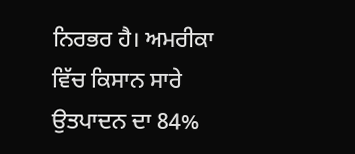ਨਿਰਭਰ ਹੈ। ਅਮਰੀਕਾ ਵਿੱਚ ਕਿਸਾਨ ਸਾਰੇ ਉਤਪਾਦਨ ਦਾ 84%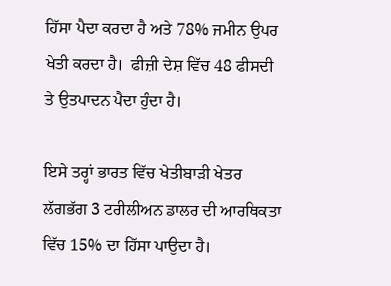ਹਿੱਸਾ ਪੈਦਾ ਕਰਦਾ ਹੈ ਅਤੇ 78% ਜਮੀਨ ਉਪਰ ਖੇਤੀ ਕਰਦਾ ਹੈ।  ਫੀਜ਼ੀ ਦੇਸ਼ ਵਿੱਚ 48 ਫੀਸਦੀ ਤੇ ਉਤਪਾਦਨ ਪੈਦਾ ਹੁੰਦਾ ਹੈ।

ਇਸੇ ਤਰ੍ਹਾਂ ਭਾਰਤ ਵਿੱਚ ਖੇਤੀਬਾੜੀ ਖੇਤਰ ਲੱਗਭੱਗ 3 ਟਰੀਲੀਅਨ ਡਾਲਰ ਦੀ ਆਰਥਿਕਤਾ ਵਿੱਚ 15% ਦਾ ਹਿੱਸਾ ਪਾਉਦਾ ਹੈ।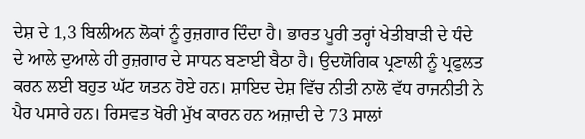ਦੇਸ਼ ਦੇ 1,3 ਬਿਲੀਅਨ ਲੋਕਾਂ ਨੂੰ ਰੁਜ਼ਗਾਰ ਦਿੰਦਾ ਹੈ। ਭਾਰਤ ਪੂਰੀ ਤਰ੍ਹਾਂ ਖੇਤੀਬਾੜੀ ਦੇ ਧੰਦੇ ਦੇ ਆਲੇ ਦੁਆਲੇ ਹੀ ਰੁਜ਼ਗਾਰ ਦੇ ਸਾਧਨ ਬਣਾਈ ਬੈਠਾ ਹੈ। ਉਦਯੋਗਿਕ ਪ੍ਰਣਾਲੀ ਨੂੰ ਪ੍ਰਫੁਲਤ ਕਰਨ ਲਈ ਬਹੁਤ ਘੱਟ ਯਤਨ ਹੋਏ ਹਨ। ਸ਼ਾਇਦ ਦੇਸ਼ ਵਿੱਚ ਨੀਤੀ ਨਾਲੋ ਵੱਧ ਰਾਜਨੀਤੀ ਨੇ ਪੈਰ ਪਸਾਰੇ ਹਨ। ਰਿਸਵਤ ਖੋਰੀ ਮੁੱਖ ਕਾਰਨ ਹਨ ਅਜ਼ਾਦੀ ਦੇ 73 ਸਾਲਾਂ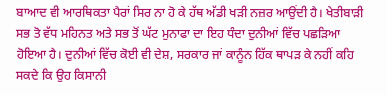ਬਾਆਦ ਵੀ ਆਰਥਿਕਤਾ ਪੈਰਾਂ ਸਿਰ ਨਾ ਹੋ ਕੇ ਹੱਥ ਅੱਡੀ ਖੜੀ ਨਜ਼ਰ ਆਉਂਦੀ ਹੈ। ਖੇਤੀਬਾੜੀ ਸਭ ਤੋ ਵੱਧ ਮਹਿਨਤ ਅਤੇ ਸਭ ਤੋਂ ਘੱਟ ਮੁਨਾਫਾ ਦਾ ਇਹ ਧੰਦਾ ਦੁਨੀਆਂ ਵਿੱਚ ਪਛੜਿਆ ਹੋਇਆ ਹੈ। ਦੁਨੀਆਂ ਵਿੱਚ ਕੋਈ ਵੀ ਦੇਸ਼, ਸਰਕਾਰ ਜਾਂ ਕਾਨੂੰਨ ਹਿੱਕ ਥਾਪੜ ਕੇ ਨਹੀਂ ਕਹਿ ਸਕਦੇ ਕਿ ਉਹ ਕਿਸਾਨੀ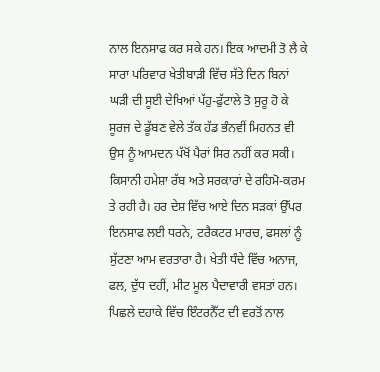ਨਾਲ ਇਨਸਾਫ ਕਰ ਸਕੇ ਹਨ। ਇਕ ਆਦਮੀ ਤੋ ਲੈ ਕੇ ਸਾਰਾ ਪਰਿਵਾਰ ਖੇਤੀਬਾੜੀ ਵਿੱਚ ਸੱਤੇ ਦਿਨ ਬਿਨਾਂ ਘੜੀ ਦੀ ਸੂਈ ਦੇਖਿਆਂ ਪੱਹੁ-ਫੁੱਟਾਲੇ ਤੋ ਸੁਰੂ ਹੋ ਕੇ ਸੂਰਜ ਦੇ ਡੂੱਬਣ ਵੇਲੇ ਤੱਕ ਹੱਡ ਭੰਨਵੀਂ ਮਿਹਨਤ ਵੀ ਉਸ ਨੂੰ ਆਮਦਨ ਪੱਖੋਂ ਪੈਰਾਂ ਸਿਰ ਨਹੀਂ ਕਰ ਸਕੀ। ਕਿਸਾਨੀ ਹਮੇਸ਼ਾ ਰੱਬ ਅਤੇ ਸਰਕਾਰਾਂ ਦੇ ਰਹਿਮੋ-ਕਰਮ ਤੇ ਰਹੀ ਹੈ। ਹਰ ਦੇਸ਼ ਵਿੱਚ ਆਏ ਦਿਨ ਸੜਕਾਂ ਉੱਪਰ ਇਨਸਾਫ ਲਈ ਧਰਨੇ, ਟਰੈਕਟਰ ਮਾਰਚ, ਫਸਲਾਂ ਨੂੰ ਸੁੱਟਣਾ ਆਮ ਵਰਤਾਰਾ ਹੈ। ਖੇਤੀ ਧੰਦੇ ਵਿੱਚ ਅਨਾਜ, ਫਲ, ਦੁੱਧ ਦਹੀਂ, ਮੀਟ ਮੂਲ ਪੈਦਾਵਾਰੀ ਵਸਤਾਂ ਹਨ। ਪਿਛਲੇ ਦਹਾਕੇ ਵਿੱਚ ਇੰਟਰਨੈੱਟ ਦੀ ਵਰਤੋਂ ਨਾਲ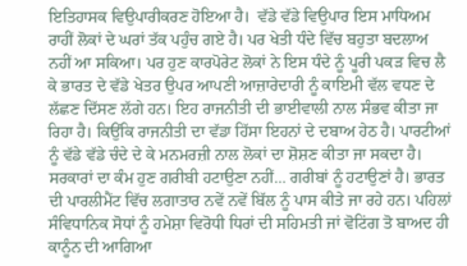ਇਤਿਹਾਸਕ ਵਿਉਪਾਰੀਕਰਣ ਹੋਇਆ ਹੈ।  ਵੱਡੇ ਵੱਡੇ ਵਿਉਪਾਰ ਇਸ ਮਾਧਿਅਮ ਰਾਹੀਂ ਲੋਕਾਂ ਦੇ ਘਰਾਂ ਤੱਕ ਪਹੁੰਚ ਗਏ ਹੈ। ਪਰ ਖੇਤੀ ਧੰਦੇ ਵਿੱਚ ਬਹੁਤਾ ਬਦਲਾਅ ਨਹੀਂ ਆ ਸਕਿਆ। ਪਰ ਹੁਣ ਕਾਰਪੋਰੇਟ ਲੋਕਾਂ ਨੇ ਇਸ ਧੰਦੇ ਨੂੰ ਪੂਰੀ ਪਕੜ ਵਿਚ ਲੈ ਕੇ ਭਾਰਤ ਦੇ ਵੱਡੇ ਖੇਤਰ ਉਪਰ ਆਪਣੀ ਆਜ਼ਾਰੇਦਾਰੀ ਨੂੰ ਕਾਇਮੀ ਵੱਲ ਵਧਣ ਦੇ ਲੱਛਣ ਦਿੱਸਣ ਲੱਗੇ ਹਨ। ਇਹ ਰਾਜਨੀਤੀ ਦੀ ਭਾਈਵਾਲੀ ਨਾਲ ਸੰਭਵ ਕੀਤਾ ਜਾ ਰਿਹਾ ਹੈ। ਕਿਉਂਕਿ ਰਾਜਨੀਤੀ ਦਾ ਵੱਡਾ ਹਿੱਸਾ ਇਹਨਾਂ ਦੇ ਦਬਾਅ ਹੇਠ ਹੈ। ਪਾਰਟੀਆਂ ਨੂੰ ਵੱਡੇ ਵੱਡੇ ਚੰਦੇ ਦੇ ਕੇ ਮਨਮਰਜ਼ੀ ਨਾਲ ਲੋਕਾਂ ਦਾ ਸ਼ੋਸ਼ਣ ਕੀਤਾ ਜਾ ਸਕਦਾ ਹੈ। ਸਰਕਾਰਾਂ ਦਾ ਕੰਮ ਹੁਣ ਗਰੀਬੀ ਹਟਾਉਣਾ ਨਹੀਂ... ਗਰੀਬਾਂ ਨੂੰ ਹਟਾਉਣਾਂ ਹੈ। ਭਾਰਤ ਦੀ ਪਾਰਲੀਮੈਂਟ ਵਿੱਚ ਲਗਾਤਾਰ ਨਵੇਂ ਨਵੇਂ ਬਿੱਲ ਨੂੰ ਪਾਸ ਕੀਤੇ ਜਾ ਰਹੇ ਹਨ। ਪਹਿਲਾਂ ਸੰਵਿਧਾਨਿਕ ਸੋਧਾਂ ਨੂੰ ਹਮੇਸ਼ਾ ਵਿਰੋਧੀ ਧਿਰਾਂ ਦੀ ਸਹਿਮਤੀ ਜਾਂ ਵੋਟਿਂਗ ਤੋ ਬਾਅਦ ਹੀ ਕਾਨੂੰਨ ਦੀ ਆਗਿਆ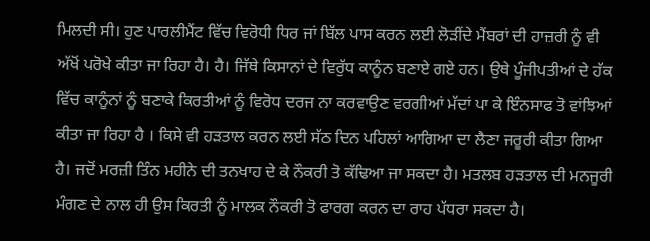ਮਿਲਦੀ ਸੀ। ਹੁਣ ਪਾਰਲੀਮੈਂਟ ਵਿੱਚ ਵਿਰੋਧੀ ਧਿਰ ਜਾਂ ਬਿੱਲ ਪਾਸ ਕਰਨ ਲਈ ਲੋੜੀਂਦੇ ਮੈਂਬਰਾਂ ਦੀ ਹਾਜ਼ਰੀ ਨੂੰ ਵੀ ਅੱਖੋਂ ਪਰੋਖੇ ਕੀਤਾ ਜਾ ਰਿਹਾ ਹੈ। ਹੈ। ਜਿੱਥੇ ਕਿਸਾਨਾਂ ਦੇ ਵਿਰੁੱਧ ਕਾਨੂੰਨ ਬਣਾਏ ਗਏ ਹਨ। ਉਥੇ ਪੂੰਜੀਪਤੀਆਂ ਦੇ ਹੱਕ ਵਿੱਚ ਕਾਨੂੰਨਾਂ ਨੂੰ ਬਣਾਕੇ ਕਿਰਤੀਆਂ ਨੂੰ ਵਿਰੋਧ ਦਰਜ ਨਾ ਕਰਵਾਉਣ ਵਰਗੀਆਂ ਮੱਦਾਂ ਪਾ ਕੇ ਇੰਨਸਾਫ ਤੋ ਵਾਂਝਿਆਂ ਕੀਤਾ ਜਾ ਰਿਹਾ ਹੈ । ਕਿਸੇ ਵੀ ਹੜਤਾਲ ਕਰਨ ਲਈ ਸੱਠ ਦਿਨ ਪਹਿਲਾਂ ਆਗਿਆ ਦਾ ਲੈਣਾ ਜਰੂਰੀ ਕੀਤਾ ਗਿਆ ਹੈ। ਜਦੋਂ ਮਰਜ਼ੀ ਤਿੰਨ ਮਹੀਨੇ ਦੀ ਤਨਖਾਹ ਦੇ ਕੇ ਨੌਕਰੀ ਤੋ ਕੱਢਿਆ ਜਾ ਸਕਦਾ ਹੈ। ਮਤਲਬ ਹੜਤਾਲ ਦੀ ਮਨਜੂਰੀ ਮੰਗਣ ਦੇ ਨਾਲ ਹੀ ਉਸ ਕਿਰਤੀ ਨੂੰ ਮਾਲਕ ਨੌਕਰੀ ਤੋ ਫਾਰਗ ਕਰਨ ਦਾ ਰਾਹ ਪੱਧਰਾ ਸਕਦਾ ਹੈ।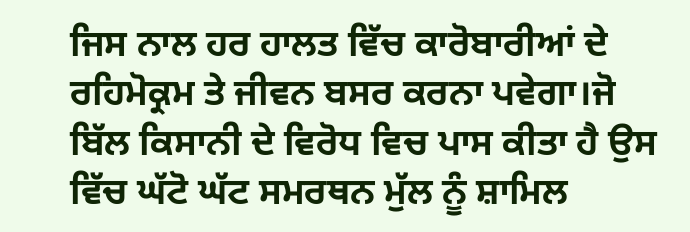ਜਿਸ ਨਾਲ ਹਰ ਹਾਲਤ ਵਿੱਚ ਕਾਰੋਬਾਰੀਆਂ ਦੇ ਰਹਿਮੋਕ੍ਰਮ ਤੇ ਜੀਵਨ ਬਸਰ ਕਰਨਾ ਪਵੇਗਾ।ਜੋ ਬਿੱਲ ਕਿਸਾਨੀ ਦੇ ਵਿਰੋਧ ਵਿਚ ਪਾਸ ਕੀਤਾ ਹੈ ਉਸ ਵਿੱਚ ਘੱਟੋ ਘੱਟ ਸਮਰਥਨ ਮੁੱਲ ਨੂੰ ਸ਼ਾਮਿਲ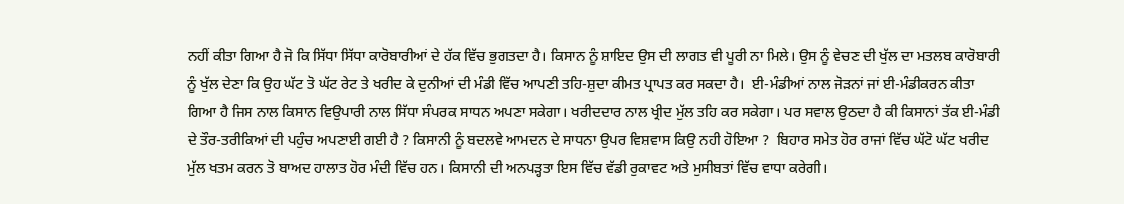ਨਹੀਂ ਕੀਤਾ ਗਿਆ ਹੈ ਜੋ ਕਿ ਸਿੱਧਾ ਸਿੱਧਾ ਕਾਰੋਬਾਰੀਆਂ ਦੇ ਹੱਕ ਵਿੱਚ ਭੁਗਤਦਾ ਹੈ। ਕਿਸਾਨ ਨੂੰ ਸ਼ਾਇਦ ਉਸ ਦੀ ਲਾਗਤ ਵੀ ਪੂਰੀ ਨਾ ਮਿਲੇ। ਉਸ ਨੂੰ ਵੇਚਣ ਦੀ ਖੁੱਲ ਦਾ ਮਤਲਬ ਕਾਰੋਬਾਰੀ ਨੂੰ ਖੁੱਲ ਦੇਣਾ ਕਿ ਉਹ ਘੱਟ ਤੋ ਘੱਟ ਰੇਟ ਤੇ ਖਰੀਦ ਕੇ ਦੁਨੀਆਂ ਦੀ ਮੰਡੀ ਵਿੱਚ ਆਪਣੀ ਤਹਿ-ਸ਼ੁਦਾ ਕੀਮਤ ਪ੍ਰਾਪਤ ਕਰ ਸਕਦਾ ਹੈ।  ਈ-ਮੰਡੀਆਂ ਨਾਲ ਜੋੜਨਾਂ ਜਾਂ ਈ-ਮੰਡੀਕਰਨ ਕੀਤਾ ਗਿਆ ਹੈ ਜਿਸ ਨਾਲ ਕਿਸਾਨ ਵਿਉਪਾਰੀ ਨਾਲ ਸਿੱਧਾ ਸੰਪਰਕ ਸਾਧਨ ਅਪਣਾ ਸਕੇਗਾ। ਖਰੀਦਦਾਰ ਨਾਲ ਖ੍ਰੀਦ ਮੁੱਲ ਤਹਿ ਕਰ ਸਕੇਗਾ। ਪਰ ਸਵਾਲ ਉਠਦਾ ਹੈ ਕੀ ਕਿਸਾਨਾਂ ਤੱਕ ਈ-ਮੰਡੀ ਦੇ ਤੌਰ-ਤਰੀਕਿਆਂ ਦੀ ਪਹੁੰਚ ਅਪਣਾਈ ਗਈ ਹੈ ? ਕਿਸਾਨੀ ਨੂੰ ਬਦਲਵੇ ਆਮਦਨ ਦੇ ਸਾਧਨਾ ਉਪਰ ਵਿਸ਼ਵਾਸ ਕਿਉ ਨਹੀ ਹੋਇਆ ?  ਬਿਹਾਰ ਸਮੇਤ ਹੋਰ ਰਾਜਾਂ ਵਿੱਚ ਘੱਟੋ ਘੱਟ ਖਰੀਦ ਮੁੱਲ ਖਤਮ ਕਰਨ ਤੋ ਬਾਅਦ ਹਾਲਾਤ ਹੋਰ ਮੰਦੀ ਵਿੱਚ ਹਨ। ਕਿਸਾਨੀ ਦੀ ਅਨਪੜ੍ਹਤਾ ਇਸ ਵਿੱਚ ਵੱਡੀ ਰੁਕਾਵਟ ਅਤੇ ਮੁਸੀਬਤਾਂ ਵਿੱਚ ਵਾਧਾ ਕਰੇਗੀ।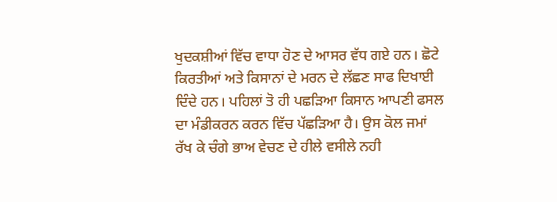ਖੁਦਕਸ਼ੀਆਂ ਵਿੱਚ ਵਾਧਾ ਹੋਣ ਦੇ ਆਸਰ ਵੱਧ ਗਏ ਹਨ। ਛੋਟੇ ਕਿਰਤੀਆਂ ਅਤੇ ਕਿਸਾਨਾਂ ਦੇ ਮਰਨ ਦੇ ਲੱਛਣ ਸਾਫ ਦਿਖਾਈ ਦਿੰਦੇ ਹਨ। ਪਹਿਲਾਂ ਤੋ ਹੀ ਪਛੜਿਆ ਕਿਸਾਨ ਆਪਣੀ ਫਸਲ ਦਾ ਮੰਡੀਕਰਨ ਕਰਨ ਵਿੱਚ ਪੱਛੜਿਆ ਹੈ। ਉਸ ਕੋਲ ਜਮਾਂ ਰੱਖ ਕੇ ਚੰਗੇ ਭਾਅ ਵੇਚਣ ਦੇ ਹੀਲੇ ਵਸੀਲੇ ਨਹੀ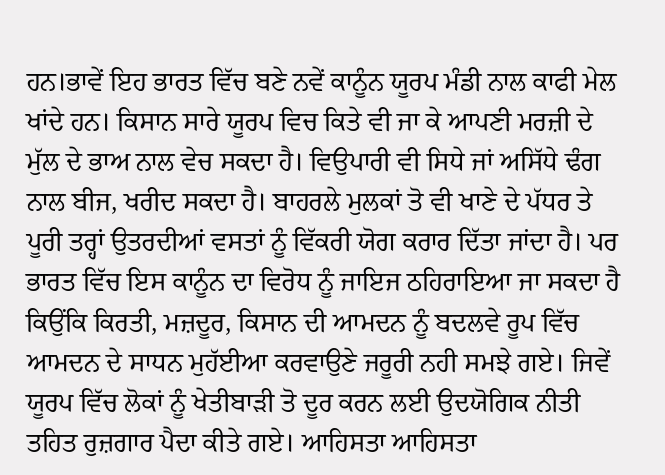ਹਨ।ਭਾਵੇਂ ਇਹ ਭਾਰਤ ਵਿੱਚ ਬਣੇ ਨਵੇਂ ਕਾਨੂੰਨ ਯੂਰਪ ਮੰਡੀ ਨਾਲ ਕਾਫੀ ਮੇਲ ਖਾਂਦੇ ਹਨ। ਕਿਸਾਨ ਸਾਰੇ ਯੂਰਪ ਵਿਚ ਕਿਤੇ ਵੀ ਜਾ ਕੇ ਆਪਣੀ ਮਰਜ਼ੀ ਦੇ ਮੁੱਲ ਦੇ ਭਾਅ ਨਾਲ ਵੇਚ ਸਕਦਾ ਹੈ। ਵਿਉਪਾਰੀ ਵੀ ਸਿਧੇ ਜਾਂ ਅਸਿੱਧੇ ਢੰਗ ਨਾਲ ਬੀਜ, ਖਰੀਦ ਸਕਦਾ ਹੈ। ਬਾਹਰਲੇ ਮੁਲਕਾਂ ਤੋ ਵੀ ਖਾਣੇ ਦੇ ਪੱਧਰ ਤੇ ਪੂਰੀ ਤਰ੍ਹਾਂ ਉਤਰਦੀਆਂ ਵਸਤਾਂ ਨੂੰ ਵਿੱਕਰੀ ਯੋਗ ਕਰਾਰ ਦਿੱਤਾ ਜਾਂਦਾ ਹੈ। ਪਰ ਭਾਰਤ ਵਿੱਚ ਇਸ ਕਾਨੂੰਨ ਦਾ ਵਿਰੋਧ ਨੂੰ ਜਾਇਜ ਠਹਿਰਾਇਆ ਜਾ ਸਕਦਾ ਹੈ ਕਿਉਂਕਿ ਕਿਰਤੀ, ਮਜ਼ਦੂਰ, ਕਿਸਾਨ ਦੀ ਆਮਦਨ ਨੂੰ ਬਦਲਵੇ ਰੂਪ ਵਿੱਚ ਆਮਦਨ ਦੇ ਸਾਧਨ ਮੁਹੱਈਆ ਕਰਵਾਉਣੇ ਜਰੂਰੀ ਨਹੀ ਸਮਝੇ ਗਏ। ਜਿਵੇਂ ਯੂਰਪ ਵਿੱਚ ਲੋਕਾਂ ਨੂੰ ਖੇਤੀਬਾੜੀ ਤੋ ਦੂਰ ਕਰਨ ਲਈ ਉਦਯੋਗਿਕ ਨੀਤੀ ਤਹਿਤ ਰੁਜ਼ਗਾਰ ਪੈਦਾ ਕੀਤੇ ਗਏ। ਆਹਿਸਤਾ ਆਹਿਸਤਾ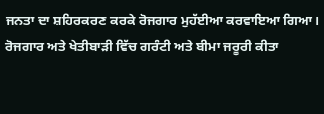ਜਨਤਾ ਦਾ ਸ਼ਹਿਰਕਰਣ ਕਰਕੇ ਰੋਜਗਾਰ ਮੁਹੱਈਆ ਕਰਵਾਇਆ ਗਿਆ। ਰੋਜਗਾਰ ਅਤੇ ਖੇਤੀਬਾੜੀ ਵਿੱਚ ਗਰੰਟੀ ਅਤੇ ਬੀਮਾ ਜਰੂਰੀ ਕੀਤਾ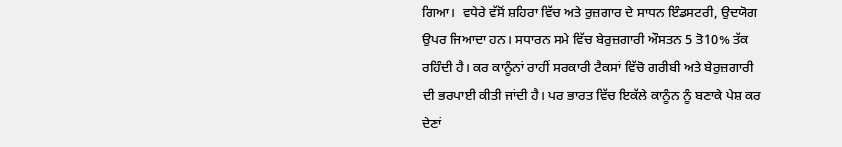ਗਿਆ।  ਵਧੇਰੇ ਵੱਸੋਂ ਸ਼ਹਿਰਾ ਵਿੱਚ ਅਤੇ ਰੁਜ਼ਗਾਰ ਦੇ ਸਾਧਨ ਇੰਡਸਟਰੀ, ਉਦਯੋਗ ਉਪਰ ਜਿਆਦਾ ਹਨ। ਸਧਾਰਨ ਸਮੇ ਵਿੱਚ ਬੇਰੁਜ਼ਗਾਰੀ ਔਸਤਨ 5 ਤੋ10% ਤੱਕ ਰਹਿੰਦੀ ਹੈ। ਕਰ ਕਾਨੂੰਨਾਂ ਰਾਹੀਂ ਸਰਕਾਰੀ ਟੈਕਸਾਂ ਵਿੱਚੋ ਗਰੀਬੀ ਅਤੇ ਬੇਰੁਜ਼ਗਾਰੀ ਦੀ ਭਰਪਾਈ ਕੀਤੀ ਜਾਂਦੀ ਹੈ। ਪਰ ਭਾਰਤ ਵਿੱਚ ਇਕੱਲੇ ਕਾਨੂੰਨ ਨੂੰ ਬਣਾਕੇ ਪੇਸ਼ ਕਰ ਦੇਣਾਂ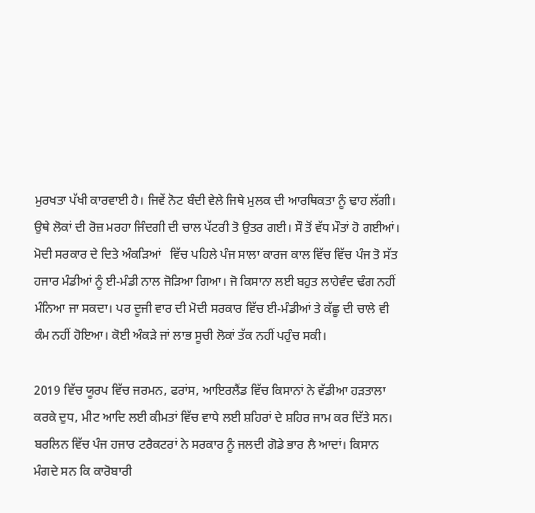ਮੁਰਖਤਾ ਪੱਖੀ ਕਾਰਵਾਈ ਹੈ। ਜਿਵੇਂ ਨੋਟ ਬੰਦੀ ਵੇਲੇ ਜਿਥੇ ਮੁਲਕ ਦੀ ਆਰਥਿਕਤਾ ਨੂੰ ਢਾਹ ਲੱਗੀ। ਉਥੇ ਲੋਕਾਂ ਦੀ ਰੋਜ਼ ਮਰਹਾ ਜਿੰਦਗੀ ਦੀ ਚਾਲ ਪੱਟਰੀ ਤੋ ਉਤਰ ਗਈ। ਸੌ ਤੋਂ ਵੱਧ ਮੌਤਾਂ ਹੋ ਗਈਆਂ। ਮੋਦੀ ਸਰਕਾਰ ਦੇ ਦਿਤੇ ਅੰਕੜਿਆਂ   ਵਿੱਚ ਪਹਿਲੇ ਪੰਜ ਸਾਲਾ ਕਾਰਜ ਕਾਲ ਵਿੱਚ ਵਿੱਚ ਪੰਜ ਤੋ ਸੱਤ ਹਜਾਰ ਮੰਡੀਆਂ ਨੂੰ ਈ-ਮੰਡੀ ਨਾਲ ਜੋੜਿਆ ਗਿਆ। ਜੋ ਕਿਸਾਨਾ ਲਈ ਬਹੁਤ ਲਾਹੇਵੰਦ ਢੰਗ ਨਹੀਂ ਮੰਨਿਆ ਜਾ ਸਕਦਾ। ਪਰ ਦੂਜੀ ਵਾਰ ਦੀ ਮੋਦੀ ਸਰਕਾਰ ਵਿੱਚ ਈ-ਮੰਡੀਆਂ ਤੇ ਕੱਛੂ ਦੀ ਚਾਲੇ ਵੀ ਕੰਮ ਨਹੀਂ ਹੋਇਆ। ਕੋਈ ਅੰਕੜੇ ਜਾਂ ਲਾਭ ਸੂਚੀ ਲੋਕਾਂ ਤੱਕ ਨਹੀਂ ਪਹੁੰਚ ਸਕੀ।

2019 ਵਿੱਚ ਯੂਰਪ ਵਿੱਚ ਜਰਮਨ, ਫਰਾਂਸ, ਆਇਰਲੈਂਡ ਵਿੱਚ ਕਿਸਾਨਾਂ ਨੇ ਵੱਡੀਆ ਹੜਤਾਲਾ ਕਰਕੇ ਦੁਧ, ਮੀਟ ਆਦਿ ਲਈ ਕੀਮਤਾਂ ਵਿੱਚ ਵਾਧੇ ਲਈ ਸ਼ਹਿਰਾਂ ਦੇ ਸ਼ਹਿਰ ਜਾਮ ਕਰ ਦਿੱਤੇ ਸਨ। ਬਰਲਿਨ ਵਿੱਚ ਪੰਜ ਹਜਾਰ ਟਰੈਕਟਰਾਂ ਨੇ ਸਰਕਾਰ ਨੂੰ ਜਲਦੀ ਗੋਡੇ ਭਾਰ ਲੈ ਆਦਾਂ। ਕਿਸਾਨ ਮੰਗਦੇ ਸਨ ਕਿ ਕਾਰੋਬਾਰੀ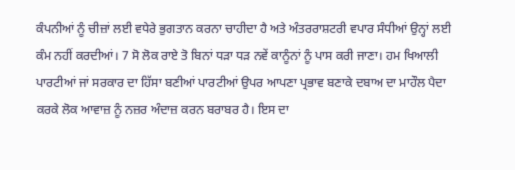ਕੰਪਨੀਆਂ ਨੂੰ ਚੀਜ਼ਾਂ ਲਈ ਵਧੇਰੇ ਭੁਗਤਾਨ ਕਰਨਾ ਚਾਹੀਦਾ ਹੈ ਅਤੇ ਅੰਤਰਰਾਸ਼ਟਰੀ ਵਪਾਰ ਸੰਧੀਆਂ ਉਨ੍ਹਾਂ ਲਈ ਕੰਮ ਨਹੀਂ ਕਰਦੀਆਂ। 7 ਸੋ ਲੋਕ ਰਾਏ ਤੋ ਬਿਨਾਂ ਧੜਾ ਧੜ ਨਵੇਂ ਕਾਨੂੰਨਾਂ ਨੂੰ ਪਾਸ ਕਰੀ ਜਾਣਾ। ਹਮ ਖਿਆਲੀ ਪਾਰਟੀਆਂ ਜਾਂ ਸਰਕਾਰ ਦਾ ਹਿੱਸਾ ਬਣੀਆਂ ਪਾਰਟੀਆਂ ਉਪਰ ਆਪਣਾ ਪ੍ਰਭਾਵ ਬਣਾਕੇ ਦਬਾਅ ਦਾ ਮਾਹੌਲ ਪੈਦਾ ਕਰਕੇ ਲੋਕ ਆਵਾਜ਼ ਨੂੰ ਨਜ਼ਰ ਅੰਦਾਜ਼ ਕਰਨ ਬਰਾਬਰ ਹੈ। ਇਸ ਦਾ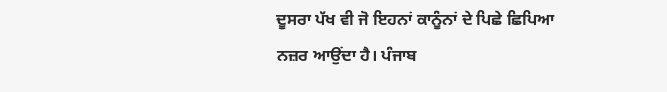ਦੂਸਰਾ ਪੱਖ ਵੀ ਜੋ ਇਹਨਾਂ ਕਾਨੂੰਨਾਂ ਦੇ ਪਿਛੇ ਛਿਪਿਆ ਨਜ਼ਰ ਆਉਂਦਾ ਹੈ। ਪੰਜਾਬ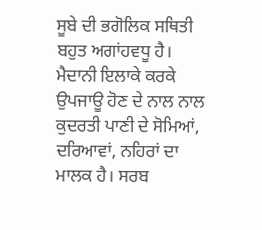ਸੂਬੇ ਦੀ ਭਗੋਲਿਕ ਸਥਿਤੀ ਬਹੁਤ ਅਗਾਂਹਵਧੂ ਹੈ। ਮੈਦਾਨੀ ਇਲਾਕੇ ਕਰਕੇ ਉਪਜਾਊ ਹੋਣ ਦੇ ਨਾਲ ਨਾਲ ਕੁਦਰਤੀ ਪਾਣੀ ਦੇ ਸੋਮਿਆਂ, ਦਰਿਆਵਾਂ, ਨਹਿਰਾਂ ਦਾ ਮਾਲਕ ਹੈ। ਸਰਬ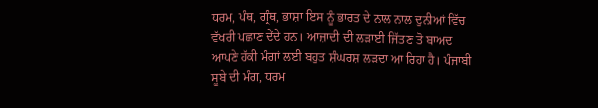ਧਰਮ, ਪੰਥ, ਗ੍ਰੰਥ, ਭਾਸ਼ਾ ਇਸ ਨੂੰ ਭਾਰਤ ਦੇ ਨਾਲ ਨਾਲ ਦੁਨੀਆਂ ਵਿੱਚ ਵੱਖਰੀ ਪਛਾਣ ਦੇਂਦੇ ਹਨ। ਆਜ਼ਾਦੀ ਦੀ ਲੜਾਈ ਜਿੱਤਣ ਤੋ ਬਾਅਦ ਆਪਣੇ ਹੱਕੀ ਮੰਗਾਂ ਲਈ ਬਹੁਤ ਸ਼ੰਘਰਸ਼ ਲੜਦਾ ਆ ਰਿਹਾ ਹੈ। ਪੰਜਾਬੀ ਸੂਬੇ ਦੀ ਮੰਗ, ਧਰਮ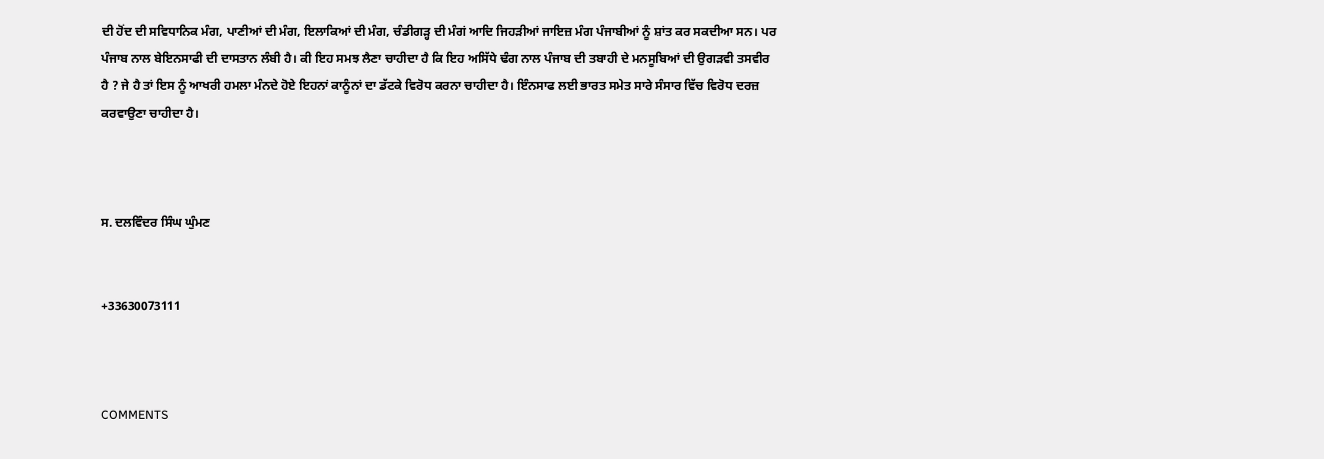ਦੀ ਹੋਂਦ ਦੀ ਸਵਿਧਾਨਿਕ ਮੰਗ, ਪਾਣੀਆਂ ਦੀ ਮੰਗ, ਇਲਾਕਿਆਂ ਦੀ ਮੰਗ, ਚੰਡੀਗੜ੍ਹ ਦੀ ਮੰਗਂ ਆਦਿ ਜਿਹੜੀਆਂ ਜਾਇਜ਼ ਮੰਗ ਪੰਜਾਬੀਆਂ ਨੂੰ ਸ਼ਾਂਤ ਕਰ ਸਕਦੀਆ ਸਨ। ਪਰ ਪੰਜਾਬ ਨਾਲ ਬੇਇਨਸਾਫੀ ਦੀ ਦਾਸਤਾਨ ਲੰਬੀ ਹੈ। ਕੀ ਇਹ ਸਮਝ ਲੈਣਾ ਚਾਹੀਦਾ ਹੈ ਕਿ ਇਹ ਅਸਿੱਧੇ ਢੰਗ ਨਾਲ ਪੰਜਾਬ ਦੀ ਤਬਾਹੀ ਦੇ ਮਨਸੂਬਿਆਂ ਦੀ ਉਗੜਵੀ ਤਸਵੀਰ ਹੈ ? ਜੇ ਹੈ ਤਾਂ ਇਸ ਨੂੰ ਆਖਰੀ ਹਮਲਾ ਮੰਨਦੇ ਹੋਏ ਇਹਨਾਂ ਕਾਨੂੰਨਾਂ ਦਾ ਡੱਟਕੇ ਵਿਰੋਧ ਕਰਨਾ ਚਾਹੀਦਾ ਹੈ। ਇੰਨਸਾਫ ਲਈ ਭਾਰਤ ਸਮੇਤ ਸਾਰੇ ਸੰਸਾਰ ਵਿੱਚ ਵਿਰੋਧ ਦਰਜ਼ ਕਰਵਾਉਣਾ ਚਾਹੀਦਾ ਹੈ।



ਸ. ਦਲਵਿੰਦਰ ਸਿੰਘ ਘੁੰਮਣ


+33630073111



COMMENTS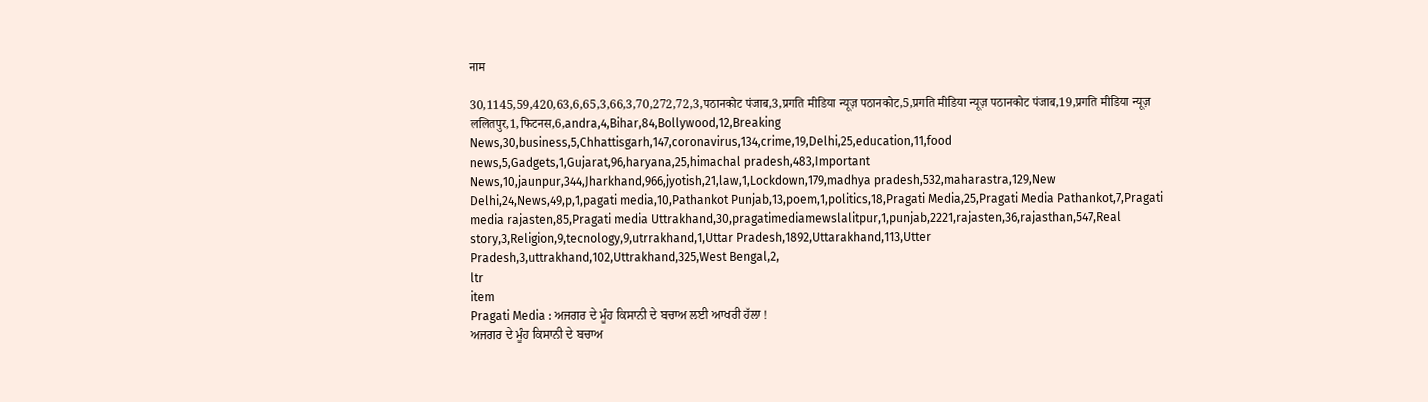नाम

30,1145,59,420,63,6,65,3,66,3,70,272,72,3,पठानकोट पंजाब,3,प्रगति मीडिया न्यूज़ पठानकोट,5,प्रगति मीडिया न्यूज़ पठानकोट पंजाब,19,प्रगति मीडिया न्यूज़ ललितपुर,1,फिटनस,6,andra,4,Bihar,84,Bollywood,12,Breaking News,30,business,5,Chhattisgarh,147,coronavirus,134,crime,19,Delhi,25,education,11,food news,5,Gadgets,1,Gujarat,96,haryana,25,himachal pradesh,483,Important News,10,jaunpur,344,Jharkhand,966,jyotish,21,law,1,Lockdown,179,madhya pradesh,532,maharastra,129,New Delhi,24,News,49,p,1,pagati media,10,Pathankot Punjab,13,poem,1,politics,18,Pragati Media,25,Pragati Media Pathankot,7,Pragati media rajasten,85,Pragati media Uttrakhand,30,pragatimediamewslalitpur,1,punjab,2221,rajasten,36,rajasthan,547,Real story,3,Religion,9,tecnology,9,utrrakhand,1,Uttar Pradesh,1892,Uttarakhand,113,Utter Pradesh,3,uttrakhand,102,Uttrakhand,325,West Bengal,2,
ltr
item
Pragati Media : ਅਜਗਰ ਦੇ ਮੂੰਹ ਕਿਸਾਨੀ ਦੇ ਬਚਾਅ ਲਈ ਆਖਰੀ ਹੱਲਾ !
ਅਜਗਰ ਦੇ ਮੂੰਹ ਕਿਸਾਨੀ ਦੇ ਬਚਾਅ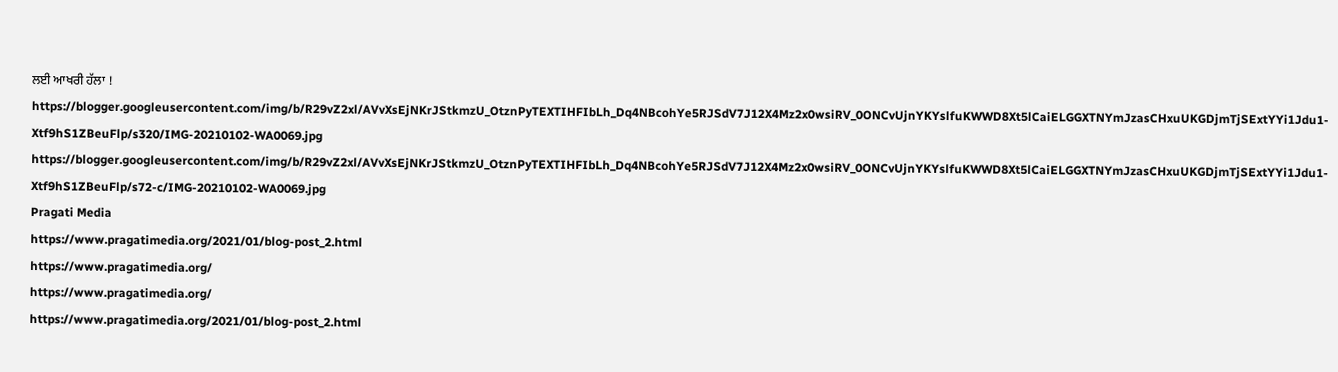ਲਈ ਆਖਰੀ ਹੱਲਾ !
https://blogger.googleusercontent.com/img/b/R29vZ2xl/AVvXsEjNKrJStkmzU_OtznPyTEXTIHFIbLh_Dq4NBcohYe5RJSdV7J12X4Mz2x0wsiRV_0ONCvUjnYKYslfuKWWD8Xt5lCaiELGGXTNYmJzasCHxuUKGDjmTjSExtYYi1Jdu1-Xtf9hS1ZBeuFlp/s320/IMG-20210102-WA0069.jpg
https://blogger.googleusercontent.com/img/b/R29vZ2xl/AVvXsEjNKrJStkmzU_OtznPyTEXTIHFIbLh_Dq4NBcohYe5RJSdV7J12X4Mz2x0wsiRV_0ONCvUjnYKYslfuKWWD8Xt5lCaiELGGXTNYmJzasCHxuUKGDjmTjSExtYYi1Jdu1-Xtf9hS1ZBeuFlp/s72-c/IMG-20210102-WA0069.jpg
Pragati Media
https://www.pragatimedia.org/2021/01/blog-post_2.html
https://www.pragatimedia.org/
https://www.pragatimedia.org/
https://www.pragatimedia.org/2021/01/blog-post_2.html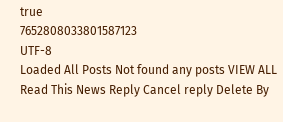true
7652808033801587123
UTF-8
Loaded All Posts Not found any posts VIEW ALL Read This News Reply Cancel reply Delete By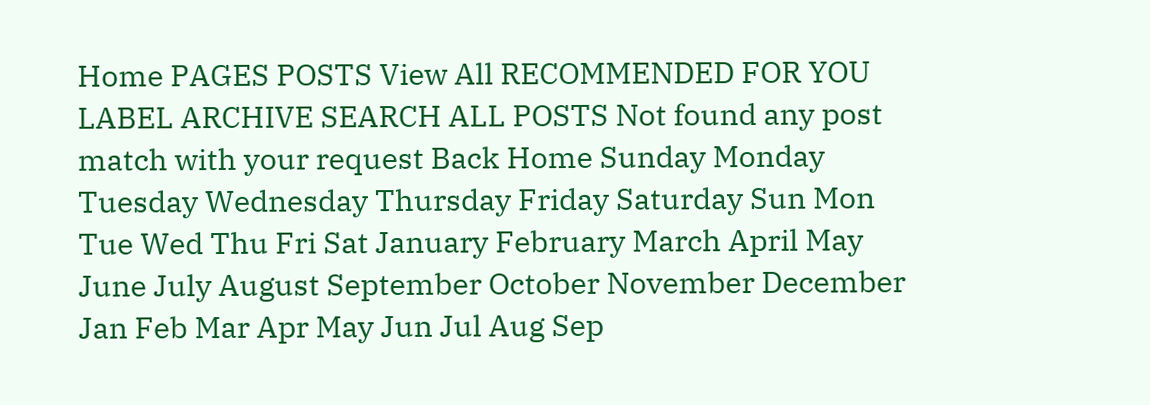Home PAGES POSTS View All RECOMMENDED FOR YOU LABEL ARCHIVE SEARCH ALL POSTS Not found any post match with your request Back Home Sunday Monday Tuesday Wednesday Thursday Friday Saturday Sun Mon Tue Wed Thu Fri Sat January February March April May June July August September October November December Jan Feb Mar Apr May Jun Jul Aug Sep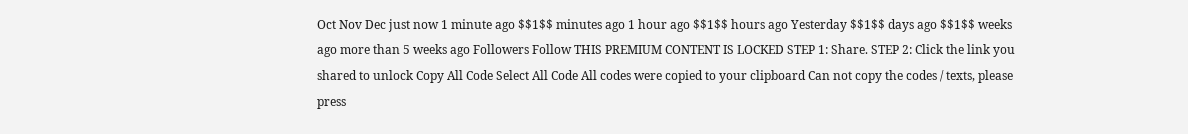Oct Nov Dec just now 1 minute ago $$1$$ minutes ago 1 hour ago $$1$$ hours ago Yesterday $$1$$ days ago $$1$$ weeks ago more than 5 weeks ago Followers Follow THIS PREMIUM CONTENT IS LOCKED STEP 1: Share. STEP 2: Click the link you shared to unlock Copy All Code Select All Code All codes were copied to your clipboard Can not copy the codes / texts, please press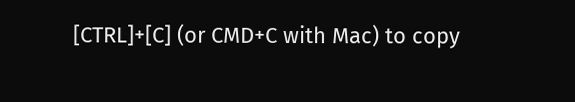[CTRL]+[C] (or CMD+C with Mac) to copy